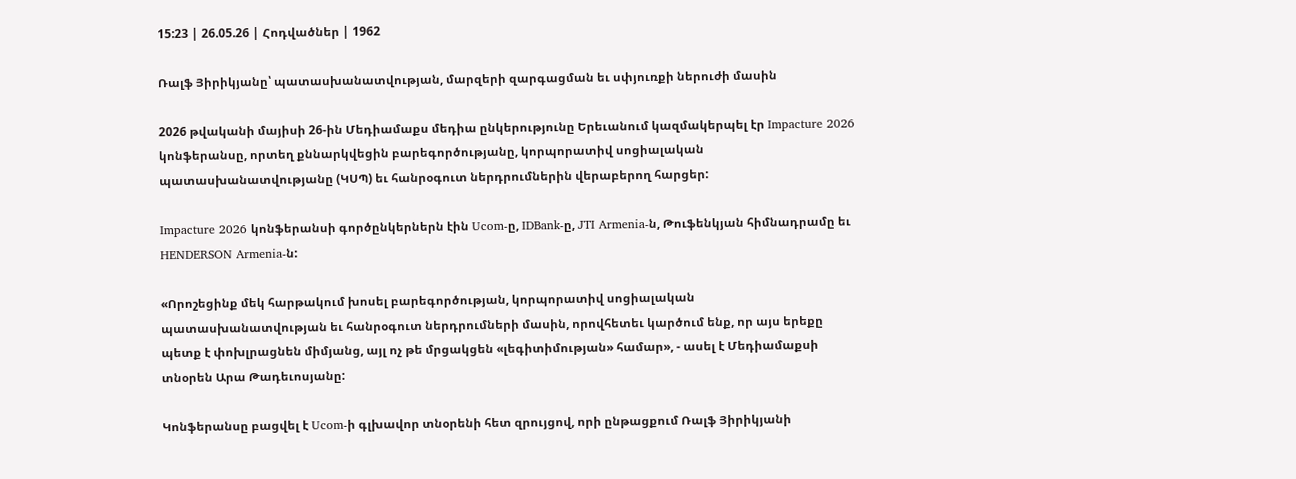15:23 | 26.05.26 | Հոդվածներ | 1962

Ռալֆ Յիրիկյանը՝ պատասխանատվության, մարզերի զարգացման եւ սփյուռքի ներուժի մասին

2026 թվականի մայիսի 26-ին Մեդիամաքս մեդիա ընկերությունը Երեւանում կազմակերպել էր Impacture 2026 կոնֆերանսը, որտեղ քննարկվեցին բարեգործությանը, կորպորատիվ սոցիալական պատասխանատվությանը (ԿՍՊ) եւ հանրօգուտ ներդրումներին վերաբերող հարցեր:

Impacture 2026 կոնֆերանսի գործընկերներն էին Ucom-ը, IDBank-ը, JTI Armenia-ն, Թուֆենկյան հիմնադրամը եւ HENDERSON Armenia-ն:

«Որոշեցինք մեկ հարթակում խոսել բարեգործության, կորպորատիվ սոցիալական պատասխանատվության եւ հանրօգուտ ներդրումների մասին, որովհետեւ կարծում ենք, որ այս երեքը պետք է փոխլրացնեն միմյանց, այլ ոչ թե մրցակցեն «լեգիտիմության» համար», - ասել է Մեդիամաքսի տնօրեն Արա Թադեւոսյանը:

Կոնֆերանսը բացվել է Ucom-ի գլխավոր տնօրենի հետ զրույցով, որի ընթացքում Ռալֆ Յիրիկյանի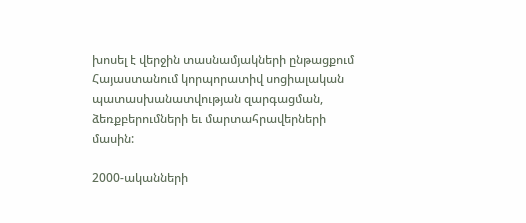խոսել է վերջին տասնամյակների ընթացքում Հայաստանում կորպորատիվ սոցիալական պատասխանատվության զարգացման, ձեռքբերումների եւ մարտահրավերների մասին:

2000-ականների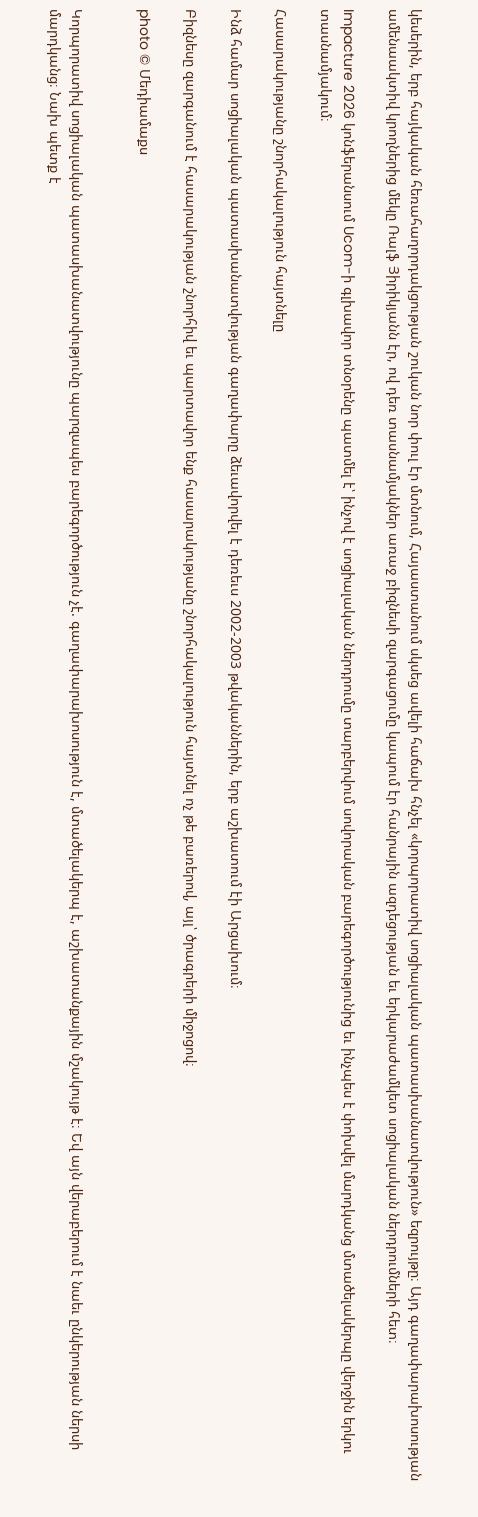կեսերին, երբ հայկական հեռահաղորդակցության շուկան նոր փուլ էր մտնում, Հայաստանում սկսեց ավելի հաճախ հնչել «կորպորատիվ սոցիալական պատասխանատվություն» եզրույթը։ Այդ գաղափարախոսության ամենաակտիվ կրողներից մեկը Ռալֆ Յիրիկյանն էր, ով դեռ տասնամյակներ առաջ բիզնեսի զարգացումը կապում էր հանրային ազդեցության եւ երկարաժամկետ սոցիալական ներդրումների հետ։

Impacture 2026 կոնֆերանսում Ucom-ի գլխավոր տնօրենը պատմել է՝ ինչով է սոցիալական ներդրումը տարբերվում սովորական բարեգործությունից եւ ինչպես է փոխվել մարդկանց մտածելակերպը վերջին երկու տասնամյակում։

Հասարակությանը շնորհակալություն հայտնելը

Ինձ համար սոցիալական պատասխանատվության գաղափարը ձեւավորվել է դեռեւս 2002-2003 թվականներին, երբ աշխատում էի Արցախում։

Բիզնեսը զարգանում է հասարակության շնորհիվ եւ պարտավոր ենք հասարակությանը շնորհակալություն հայտնել ոչ թե բառերով, այլ՝ ծրագրերի միջոցով։

photo © Մեդիամաքս


Կորպորատիվ սոցիալական պատասխանատվությունը պարզապես բարեգործություն չէ. գաղափարախոսություն է, մտածելակերպ է, աշխատանքային մշակույթ է։ Եվ այն վերաբերում է նաեւ ընկերության ներսի մարդկանց։ Նախ պետք է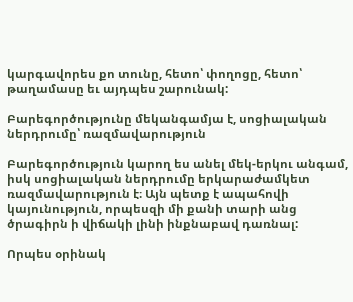կարգավորես քո տունը, հետո՝ փողոցը, հետո՝ թաղամասը եւ այդպես շարունակ:

Բարեգործությունը մեկանգամյա է, սոցիալական ներդրումը՝ ռազմավարություն

Բարեգործություն կարող ես անել մեկ-երկու անգամ, իսկ սոցիալական ներդրումը երկարաժամկետ ռազմավարություն է։ Այն պետք է ապահովի կայունություն, որպեսզի մի քանի տարի անց ծրագիրն ի վիճակի լինի ինքնաբավ դառնալ:

Որպես օրինակ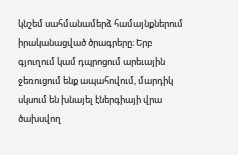կնշեմ սահմանամերձ համայնքներում իրականացված ծրագրերը։ Երբ գյուղում կամ դպրոցում արեւային ջեռուցում ենք ապահովում, մարդիկ սկսում են խնայել էներգիայի վրա ծախսվող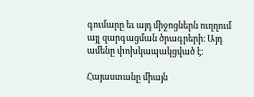գումարը եւ այդ միջոցներն ուղղում այլ զարգացման ծրագրերի։ Այդ ամենը փոխկապակցված է։

Հայաստանը միայն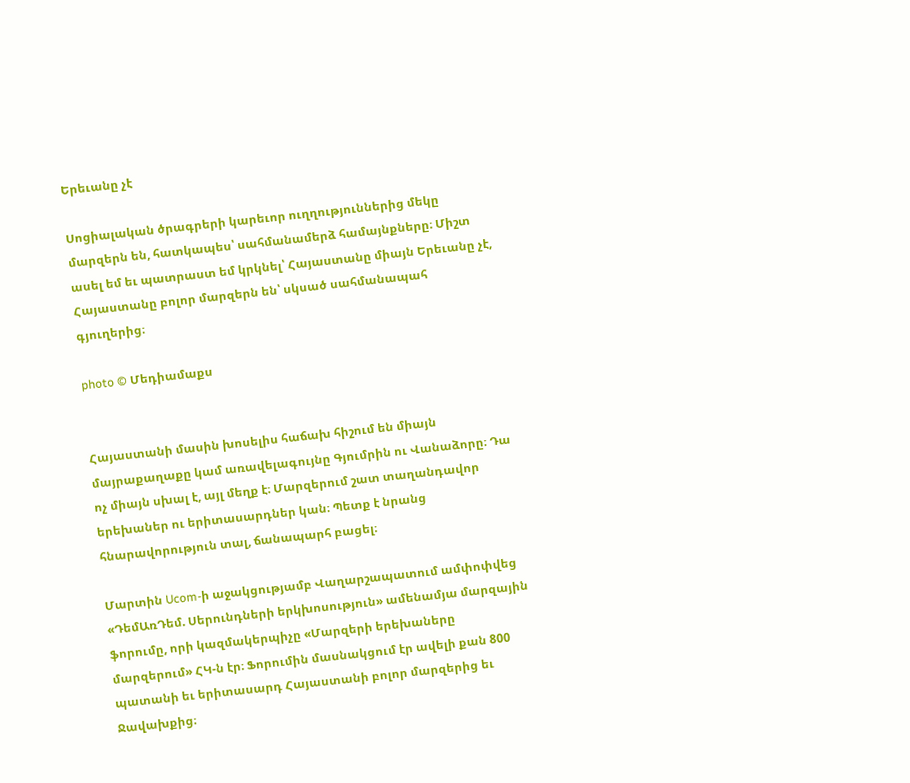Երեւանը չէ

Սոցիալական ծրագրերի կարեւոր ուղղություններից մեկը մարզերն են, հատկապես՝ սահմանամերձ համայնքները։ Միշտ ասել եմ եւ պատրաստ եմ կրկնել՝ Հայաստանը միայն Երեւանը չէ, Հայաստանը բոլոր մարզերն են՝ սկսած սահմանապահ գյուղերից։

photo © Մեդիամաքս


Հայաստանի մասին խոսելիս հաճախ հիշում են միայն մայրաքաղաքը կամ առավելագույնը Գյումրին ու Վանաձորը։ Դա ոչ միայն սխալ է, այլ մեղք է։ Մարզերում շատ տաղանդավոր երեխաներ ու երիտասարդներ կան։ Պետք է նրանց հնարավորություն տալ, ճանապարհ բացել։

Մարտին Ucom-ի աջակցությամբ Վաղարշապատում ամփոփվեց «ԴեմԱռԴեմ. Սերունդների երկխոսություն» ամենամյա մարզային ֆորումը, որի կազմակերպիչը «Մարզերի երեխաները մարզերում» ՀԿ-ն էր։ Ֆորումին մասնակցում էր ավելի քան 800 պատանի եւ երիտասարդ Հայաստանի բոլոր մարզերից եւ Ջավախքից։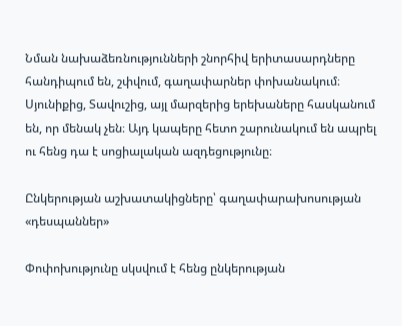Նման նախաձեռնությունների շնորհիվ երիտասարդները հանդիպում են, շփվում, գաղափարներ փոխանակում։ Սյունիքից, Տավուշից, այլ մարզերից երեխաները հասկանում են, որ մենակ չեն։ Այդ կապերը հետո շարունակում են ապրել ու հենց դա է սոցիալական ազդեցությունը։

Ընկերության աշխատակիցները՝ գաղափարախոսության «դեսպաններ»

Փոփոխությունը սկսվում է հենց ընկերության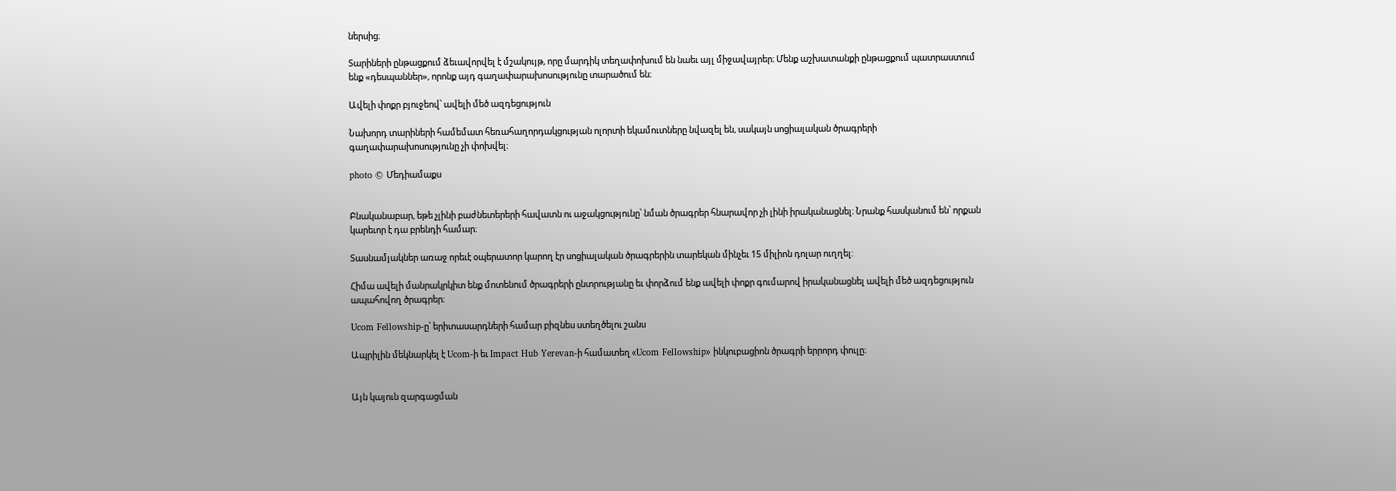ներսից։

Տարիների ընթացքում ձեւավորվել է մշակույթ, որը մարդիկ տեղափոխում են նաեւ այլ միջավայրեր։ Մենք աշխատանքի ընթացքում պատրաստում ենք «դեսպաններ», որոնք այդ գաղափարախոսությունը տարածում են։

Ավելի փոքր բյուջեով՝ ավելի մեծ ազդեցություն

Նախորդ տարիների համեմատ հեռահաղորդակցության ոլորտի եկամուտները նվազել են, սակայն սոցիալական ծրագրերի գաղափարախոսությունը չի փոխվել։

photo © Մեդիամաքս


Բնականաբար, եթե չլինի բաժնետերերի հավատն ու աջակցությունը՝ նման ծրագրեր հնարավոր չի լինի իրականացնել։ Նրանք հասկանում են՝ որքան կարեւոր է դա բրենդի համար։

Տասնամյակներ առաջ որեւէ օպերատոր կարող էր սոցիալական ծրագրերին տարեկան մինչեւ 15 միլիոն դոլար ուղղել:

Հիմա ավելի մանրակրկիտ ենք մոտենում ծրագրերի ընտրությանը եւ փորձում ենք ավելի փոքր գումարով իրականացնել ավելի մեծ ազդեցություն ապահովող ծրագրեր։

Ucom Fellowship-ը՝ երիտասարդների համար բիզնես ստեղծելու շանս

Ապրիլին մեկնարկել է Ucom-ի եւ Impact Hub Yerevan-ի համատեղ «Ucom Fellowship» ինկուբացիոն ծրագրի երրորդ փուլը։


Այն կայուն զարգացման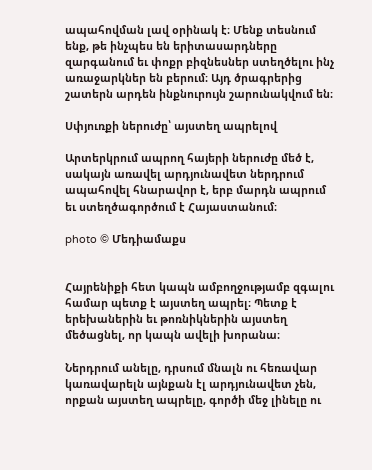ապահովման լավ օրինակ է։ Մենք տեսնում ենք, թե ինչպես են երիտասարդները զարգանում եւ փոքր բիզնեսներ ստեղծելու ինչ առաջարկներ են բերում։ Այդ ծրագրերից շատերն արդեն ինքնուրույն շարունակվում են։

Սփյուռքի ներուժը՝ այստեղ ապրելով

Արտերկրում ապրող հայերի ներուժը մեծ է, սակայն առավել արդյունավետ ներդրում ապահովել հնարավոր է, երբ մարդն ապրում եւ ստեղծագործում է Հայաստանում։

photo © Մեդիամաքս


Հայրենիքի հետ կապն ամբողջությամբ զգալու համար պետք է այստեղ ապրել։ Պետք է երեխաներին եւ թոռնիկներին այստեղ մեծացնել, որ կապն ավելի խորանա։

Ներդրում անելը, դրսում մնալն ու հեռավար կառավարելն այնքան էլ արդյունավետ չեն, որքան այստեղ ապրելը, գործի մեջ լինելը ու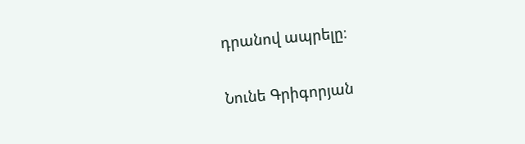դրանով ապրելը։

Նունե Գրիգորյան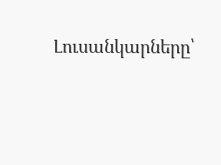Լուսանկարները՝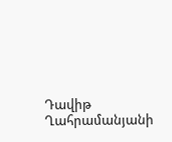Դավիթ Ղահրամանյանի